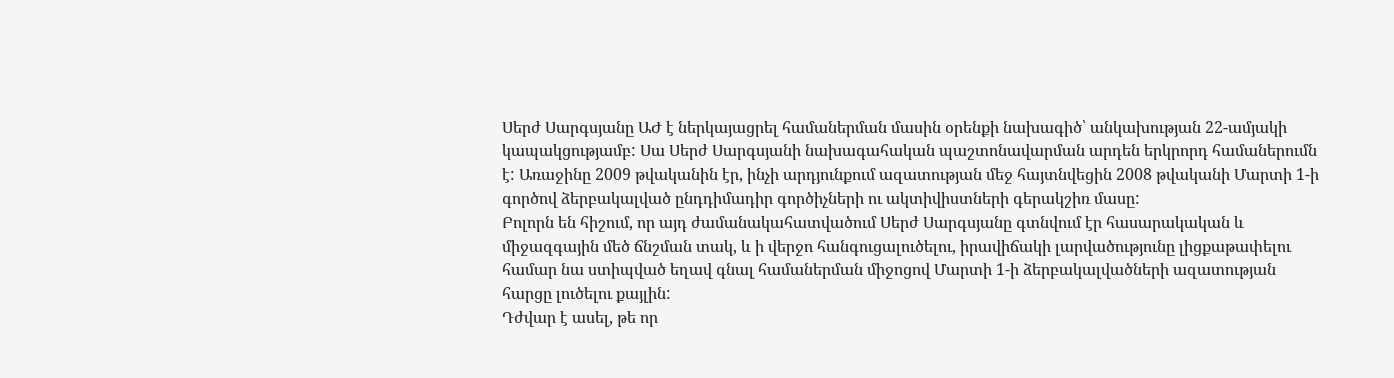Սերժ Սարգսյանը ԱԺ է ներկայացրել համաներման մասին օրենքի նախագիծ՝ անկախության 22-ամյակի կապակցությամբ: Սա Սերժ Սարգսյանի նախագահական պաշտոնավարման արդեն երկրորդ համաներումն է: Առաջինը 2009 թվականին էր, ինչի արդյունքում ազատության մեջ հայտնվեցին 2008 թվականի Մարտի 1-ի գործով ձերբակալված ընդդիմադիր գործիչների ու ակտիվիստների գերակշիռ մասը:
Բոլորն են հիշում, որ այդ ժամանակահատվածում Սերժ Սարգսյանը գտնվում էր հասարակական և միջազգային մեծ ճնշման տակ, և ի վերջո հանգուցալուծելու, իրավիճակի լարվածությունը լիցքաթափելու համար նա ստիպված եղավ գնալ համաներման միջոցով Մարտի 1-ի ձերբակալվածների ազատության հարցը լուծելու քայլին:
Դժվար է ասել, թե որ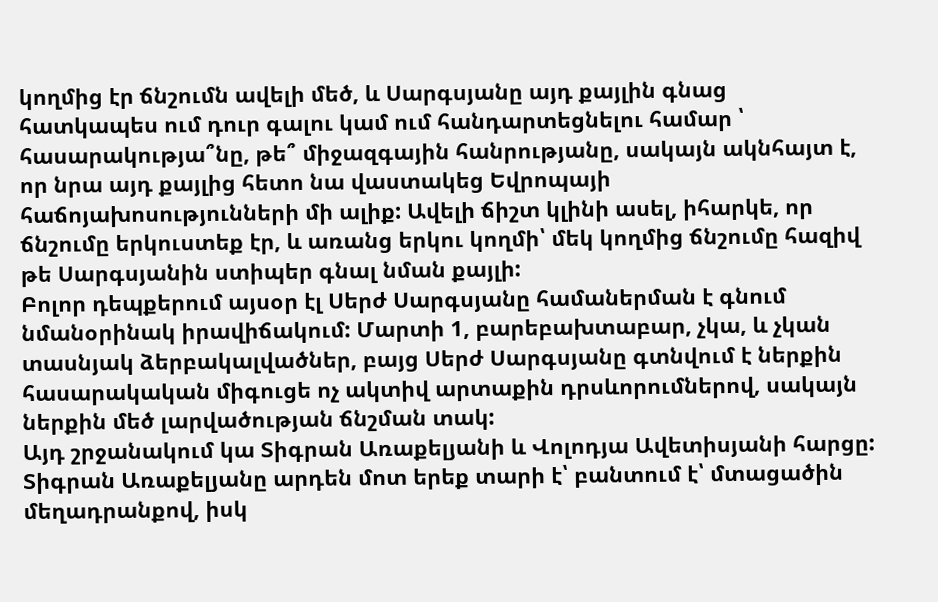կողմից էր ճնշումն ավելի մեծ, և Սարգսյանը այդ քայլին գնաց հատկապես ում դուր գալու կամ ում հանդարտեցնելու համար ՝ հասարակությա՞նը, թե՞ միջազգային հանրությանը, սակայն ակնհայտ է, որ նրա այդ քայլից հետո նա վաստակեց Եվրոպայի հաճոյախոսությունների մի ալիք: Ավելի ճիշտ կլինի ասել, իհարկե, որ ճնշումը երկուստեք էր, և առանց երկու կողմի՝ մեկ կողմից ճնշումը հազիվ թե Սարգսյանին ստիպեր գնալ նման քայլի:
Բոլոր դեպքերում այսօր էլ Սերժ Սարգսյանը համաներման է գնում նմանօրինակ իրավիճակում: Մարտի 1, բարեբախտաբար, չկա, և չկան տասնյակ ձերբակալվածներ, բայց Սերժ Սարգսյանը գտնվում է ներքին հասարակական միգուցե ոչ ակտիվ արտաքին դրսևորումներով, սակայն ներքին մեծ լարվածության ճնշման տակ:
Այդ շրջանակում կա Տիգրան Առաքելյանի և Վոլոդյա Ավետիսյանի հարցը: Տիգրան Առաքելյանը արդեն մոտ երեք տարի է՝ բանտում է՝ մտացածին մեղադրանքով, իսկ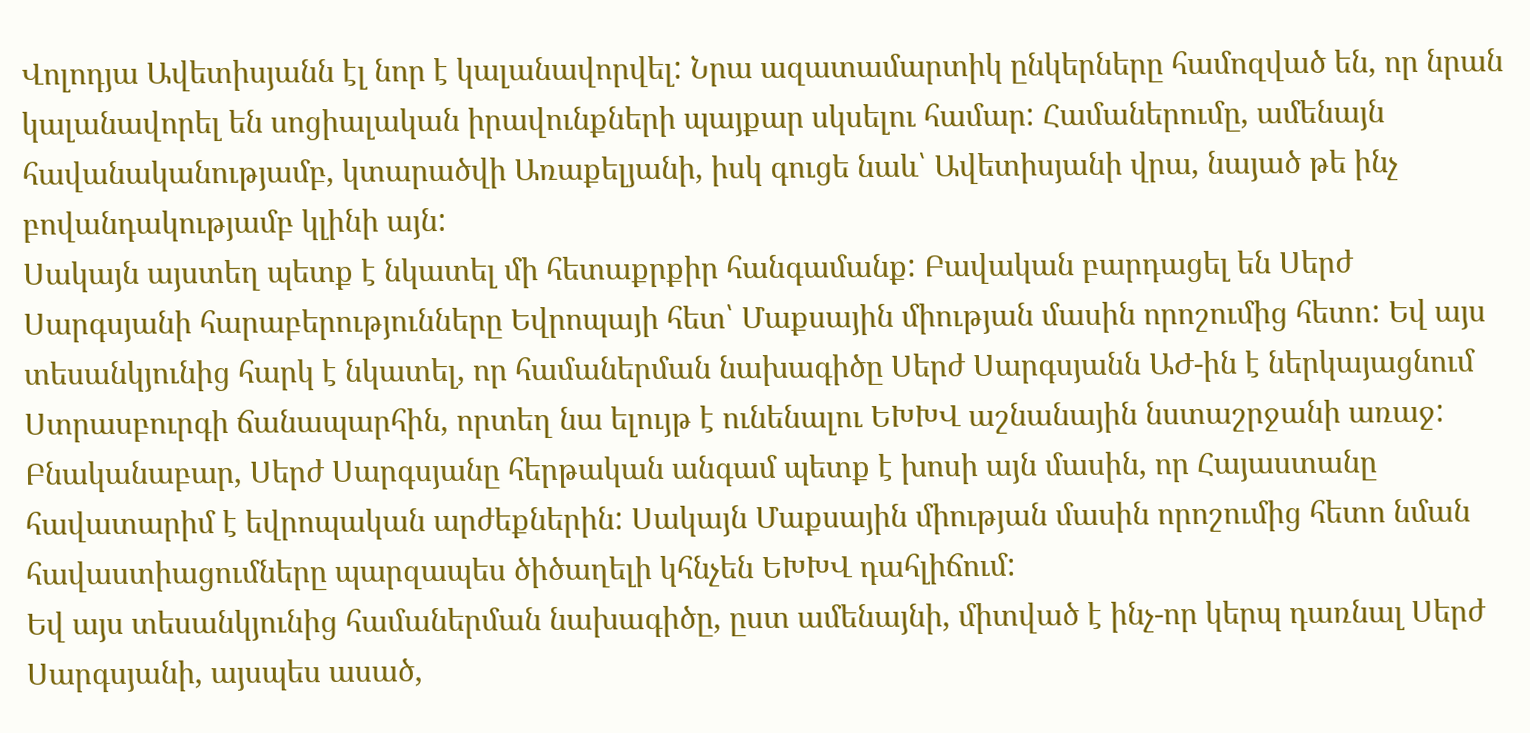Վոլոդյա Ավետիսյանն էլ նոր է կալանավորվել: Նրա ազատամարտիկ ընկերները համոզված են, որ նրան կալանավորել են սոցիալական իրավունքների պայքար սկսելու համար: Համաներումը, ամենայն հավանականությամբ, կտարածվի Առաքելյանի, իսկ գուցե նաև՝ Ավետիսյանի վրա, նայած թե ինչ բովանդակությամբ կլինի այն:
Սակայն այստեղ պետք է նկատել մի հետաքրքիր հանգամանք: Բավական բարդացել են Սերժ Սարգսյանի հարաբերությունները Եվրոպայի հետ՝ Մաքսային միության մասին որոշումից հետո: Եվ այս տեսանկյունից հարկ է նկատել, որ համաներման նախագիծը Սերժ Սարգսյանն ԱԺ-ին է ներկայացնում Ստրասբուրգի ճանապարհին, որտեղ նա ելույթ է ունենալու ԵԽԽՎ աշնանային նստաշրջանի առաջ: Բնականաբար, Սերժ Սարգսյանը հերթական անգամ պետք է խոսի այն մասին, որ Հայաստանը հավատարիմ է եվրոպական արժեքներին: Սակայն Մաքսային միության մասին որոշումից հետո նման հավաստիացումները պարզապես ծիծաղելի կհնչեն ԵԽԽՎ դահլիճում:
Եվ այս տեսանկյունից համաներման նախագիծը, ըստ ամենայնի, միտված է ինչ-որ կերպ դառնալ Սերժ Սարգսյանի, այսպես ասած,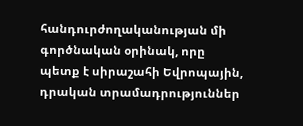հանդուրժողականության մի գործնական օրինակ, որը պետք է սիրաշահի Եվրոպային, դրական տրամադրություններ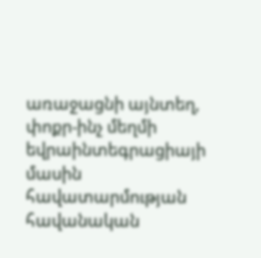առաջացնի այնտեղ, փոքր-ինչ մեղմի եվրաինտեգրացիայի մասին հավատարմության հավանական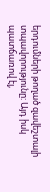երդումների թողած զավեշտալի տպավորությունը: Այդ իսկ պատճառով էլ,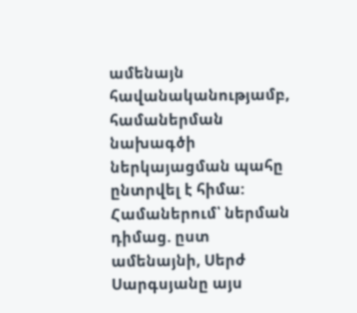ամենայն հավանականությամբ, համաներման նախագծի ներկայացման պահը ընտրվել է հիմա:
Համաներում՝ ներման դիմաց. ըստ ամենայնի, Սերժ Սարգսյանը այս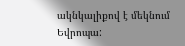ակնկալիքով է մեկնում Եվրոպա: